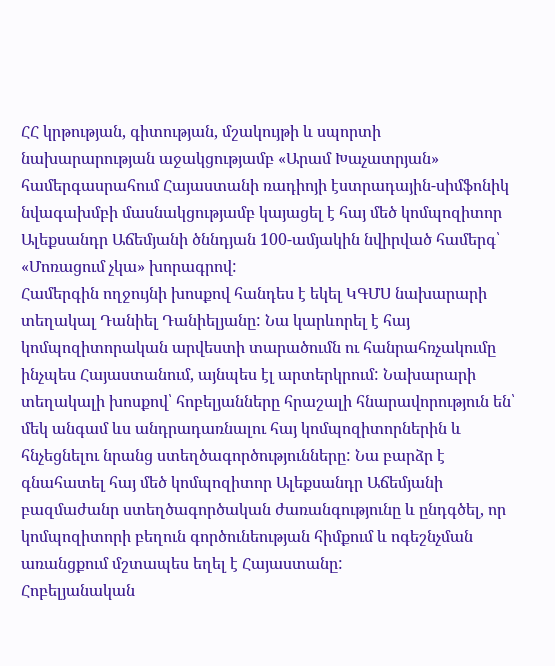ՀՀ կրթության, գիտության, մշակույթի և սպորտի նախարարության աջակցությամբ «Արամ Խաչատրյան» համերգասրահում Հայաստանի ռադիոյի էստրադային-սիմֆոնիկ նվագախմբի մասնակցությամբ կայացել է հայ մեծ կոմպոզիտոր Ալեքսանդր Աճեմյանի ծննդյան 100-ամյակին նվիրված համերգ՝ «Մոռացում չկա» խորագրով:
Համերգին ողջույնի խոսքով հանդես է եկել ԿԳՄՍ նախարարի տեղակալ Դանիել Դանիելյանը: Նա կարևորել է հայ կոմպոզիտորական արվեստի տարածումն ու հանրահռչակումը ինչպես Հայաստանում, այնպես էլ արտերկրում: Նախարարի տեղակալի խոսքով՝ հոբելյանները հրաշալի հնարավորություն են՝ մեկ անգամ ևս անդրադառնալու հայ կոմպոզիտորներին և հնչեցնելու նրանց ստեղծագործությունները: Նա բարձր է գնահատել հայ մեծ կոմպոզիտոր Ալեքսանդր Աճեմյանի բազմաժանր ստեղծագործական ժառանգությունը և ընդգծել, որ կոմպոզիտորի բեղուն գործունեության հիմքում և ոգեշնչման առանցքում մշտապես եղել է Հայաստանը:
Հոբելյանական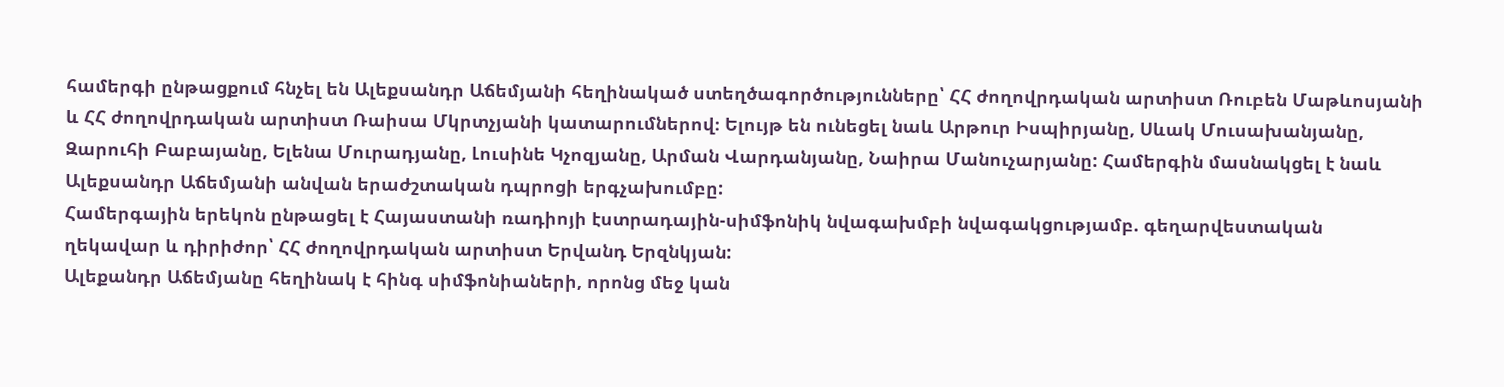համերգի ընթացքում հնչել են Ալեքսանդր Աճեմյանի հեղինակած ստեղծագործությունները՝ ՀՀ ժողովրդական արտիստ Ռուբեն Մաթևոսյանի և ՀՀ ժողովրդական արտիստ Ռաիսա Մկրտչյանի կատարումներով։ Ելույթ են ունեցել նաև Արթուր Իսպիրյանը, Սևակ Մուսախանյանը, Զարուհի Բաբայանը, Ելենա Մուրադյանը, Լուսինե Կչոզյանը, Արման Վարդանյանը, Նաիրա Մանուչարյանը: Համերգին մասնակցել է նաև Ալեքսանդր Աճեմյանի անվան երաժշտական դպրոցի երգչախումբը:
Համերգային երեկոն ընթացել է Հայաստանի ռադիոյի էստրադային-սիմֆոնիկ նվագախմբի նվագակցությամբ. գեղարվեստական ղեկավար և դիրիժոր՝ ՀՀ ժողովրդական արտիստ Երվանդ Երզնկյան:
Ալեքանդր Աճեմյանը հեղինակ է հինգ սիմֆոնիաների, որոնց մեջ կան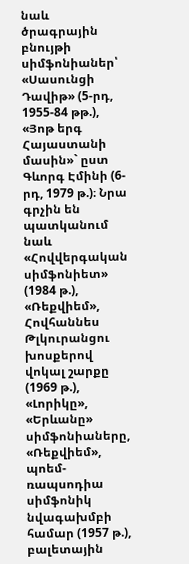նաև ծրագրային բնույթի սիմֆոնիաներ՝ «Սասունցի Դավիթ» (5-րդ, 1955-84 թթ.), «Յոթ երգ Հայաստանի մասին»` ըստ Գևորգ Էմինի (6-րդ, 1979 թ.)։ Նրա գրչին են պատկանում նաև «Հովվերգական սիմֆոնիետ» (1984 թ.), «Ռեքվիեմ», Հովհաննես Թլկուրանցու խոսքերով վոկալ շարքը (1969 թ.), «Լորիկը», «Երևանը» սիմֆոնիաները, «Ռեքվիեմ», պոեմ-ռապսոդիա սիմֆոնիկ նվագախմբի համար (1957 թ.), բալետային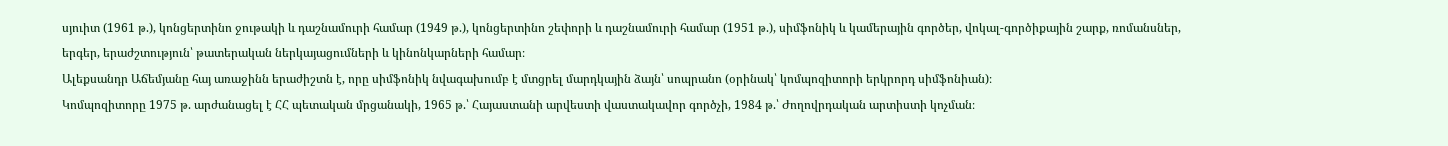սյուիտ (1961 թ.), կոնցերտինո ջութակի և դաշնամուրի համար (1949 թ.), կոնցերտինո շեփորի և դաշնամուրի համար (1951 թ.), սիմֆոնիկ և կամերային գործեր, վոկալ-գործիքային շարք, ռոմանսներ, երգեր, երաժշտություն՝ թատերական ներկայացումների և կինոնկարների համար։
Ալեքսանդր Աճեմյանը հայ առաջինն երաժիշտն է, որը սիմֆոնիկ նվագախումբ է մտցրել մարդկային ձայն՝ սոպրանո (օրինակ՝ կոմպոզիտորի երկրորդ սիմֆոնիան)։
Կոմպոզիտորը 1975 թ. արժանացել է ՀՀ պետական մրցանակի, 1965 թ.՝ Հայաստանի արվեստի վաստակավոր գործչի, 1984 թ.՝ Ժողովրդական արտիստի կոչման։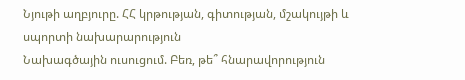Նյութի աղբյուրը. ՀՀ կրթության, գիտության, մշակույթի և սպորտի նախարարություն
Նախագծային ուսուցում. Բեռ, թե՞ հնարավորություն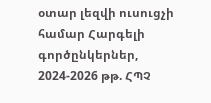օտար լեզվի ուսուցչի համար Հարգելի գործընկերներ, 2024-2026 թթ. ՀՊՉ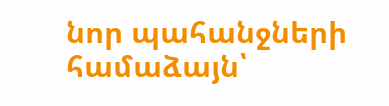նոր պահանջների համաձայն՝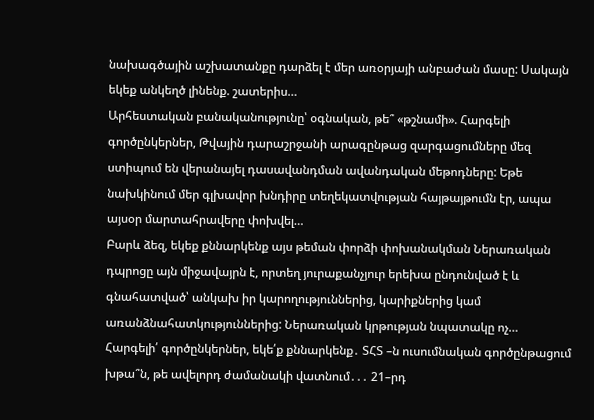նախագծային աշխատանքը դարձել է մեր առօրյայի անբաժան մասը: Սակայն եկեք անկեղծ լինենք. շատերիս…
Արհեստական բանականությունը՝ օգնական, թե՞ «թշնամի». Հարգելի գործընկերներ, Թվային դարաշրջանի արագընթաց զարգացումները մեզ ստիպում են վերանայել դասավանդման ավանդական մեթոդները: Եթե նախկինում մեր գլխավոր խնդիրը տեղեկատվության հայթայթումն էր, ապա այսօր մարտահրավերը փոխվել…
Բարև ձեզ, եկեք քննարկենք այս թեման փորձի փոխանակման Ներառական դպրոցը այն միջավայրն է, որտեղ յուրաքանչյուր երեխա ընդունված է և գնահատված՝ անկախ իր կարողություններից, կարիքներից կամ առանձնահատկություններից: Ներառական կրթության նպատակը ոչ…
Հարգելի՛ գործընկերներ, եկե՛ք քննարկենք․ ՏՀՏ –ն ուսումնական գործընթացում խթա՞ն, թե ավելորդ ժամանակի վատնում․․․ 21–րդ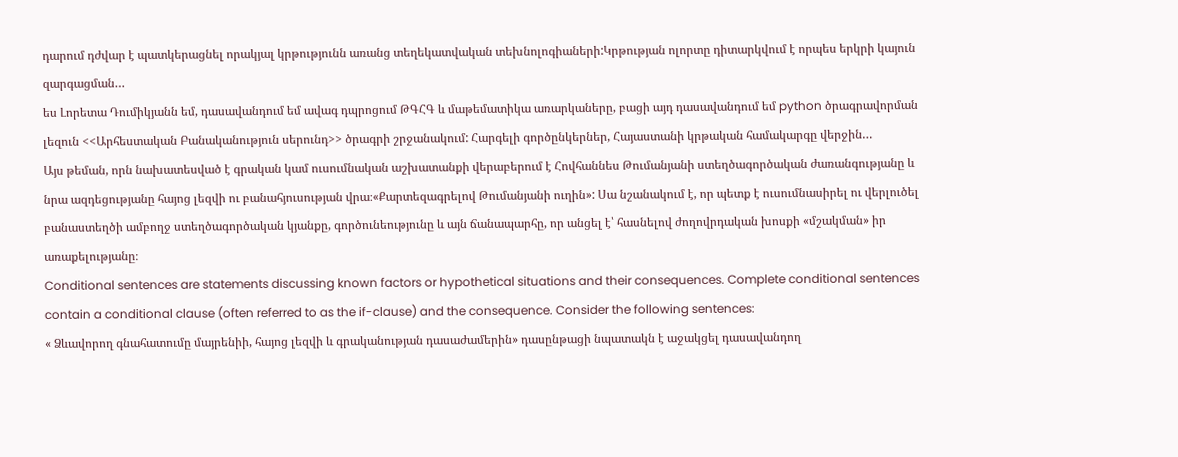դարում դժվար է պատկերացնել որակյալ կրթությունն առանց տեղեկատվական տեխնոլոգիաների:Կրթության ոլորտը դիտարկվում է որպես երկրի կայուն զարգացման…
ես Լորետա Դումիկյանն եմ, դասավանդում եմ ավագ դպրոցում ԹԳՀԳ և մաթեմատիկա առարկաները, բացի այդ դասավանդում եմ python ծրագրավորման լեզուն <<Արհեստական Բանականություն սերունդ>> ծրագրի շրջանակում: Հարգելի գործընկերներ, Հայաստանի կրթական համակարգը վերջին…
Այս թեման, որն նախատեսված է գրական կամ ուսումնական աշխատանքի վերաբերում է Հովհաննես Թումանյանի ստեղծագործական ժառանգությանը և նրա ազդեցությանը հայոց լեզվի ու բանահյուսության վրա։«Քարտեզագրելով Թումանյանի ուղին»: Սա նշանակում է, որ պետք է ուսումնասիրել ու վերլուծել բանաստեղծի ամբողջ ստեղծագործական կյանքը, գործունեությունը և այն ճանապարհը, որ անցել է՝ հասնելով ժողովրդական խոսքի «մշակման» իր առաքելությանը։
Conditional sentences are statements discussing known factors or hypothetical situations and their consequences. Complete conditional sentences contain a conditional clause (often referred to as the if-clause) and the consequence. Consider the following sentences:
« Ձևավորող գնահատումը մայրենիի, հայոց լեզվի և գրականության դասաժամերին» դասընթացի նպատակն է աջակցել դասավանդող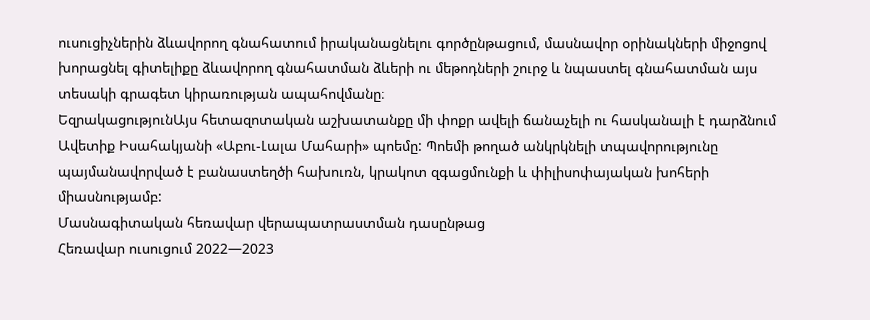ուսուցիչներին ձևավորող գնահատում իրականացնելու գործընթացում, մասնավոր օրինակների միջոցով խորացնել գիտելիքը ձևավորող գնահատման ձևերի ու մեթոդների շուրջ և նպաստել գնահատման այս տեսակի գրագետ կիրառության ապահովմանը։
ԵզրակացությունԱյս հետազոտական աշխատանքը մի փոքր ավելի ճանաչելի ու հասկանալի է դարձնում Ավետիք Իսահակյանի «Աբու-Լալա Մահարի» պոեմը: Պոեմի թողած անկրկնելի տպավորությունը պայմանավորված է բանաստեղծի հախուռն, կրակոտ զգացմունքի և փիլիսոփայական խոհերի միասնությամբ:
Մասնագիտական հեռավար վերապատրաստման դասընթաց
Հեռավար ուսուցում 2022—2023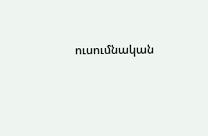ուսումնական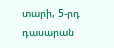տարի, 5-րդ դասարան